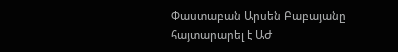Փաստաբան Արսեն Բաբայանը հայտարարել է ԱԺ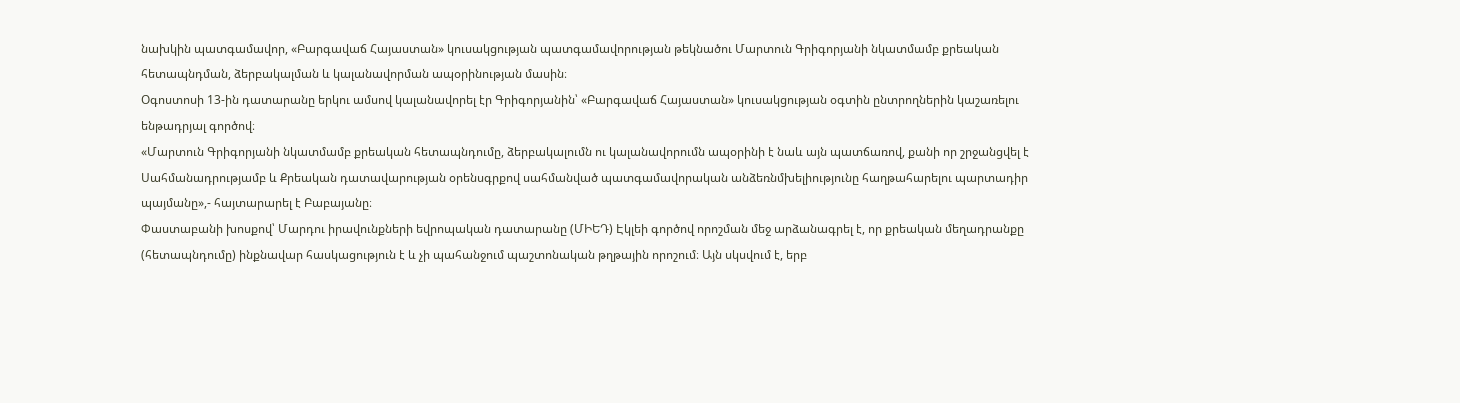նախկին պատգամավոր, «Բարգավաճ Հայաստան» կուսակցության պատգամավորության թեկնածու Մարտուն Գրիգորյանի նկատմամբ քրեական հետապնդման, ձերբակալման և կալանավորման ապօրինության մասին։
Օգոստոսի 13-ին դատարանը երկու ամսով կալանավորել էր Գրիգորյանին՝ «Բարգավաճ Հայաստան» կուսակցության օգտին ընտրողներին կաշառելու ենթադրյալ գործով։
«Մարտուն Գրիգորյանի նկատմամբ քրեական հետապնդումը, ձերբակալումն ու կալանավորումն ապօրինի է նաև այն պատճառով, քանի որ շրջանցվել է Սահմանադրությամբ և Քրեական դատավարության օրենսգրքով սահմանված պատգամավորական անձեռնմխելիությունը հաղթահարելու պարտադիր պայմանը»,- հայտարարել է Բաբայանը։
Փաստաբանի խոսքով՝ Մարդու իրավունքների եվրոպական դատարանը (ՄԻԵԴ) Էկլեի գործով որոշման մեջ արձանագրել է, որ քրեական մեղադրանքը (հետապնդումը) ինքնավար հասկացություն է և չի պահանջում պաշտոնական թղթային որոշում։ Այն սկսվում է, երբ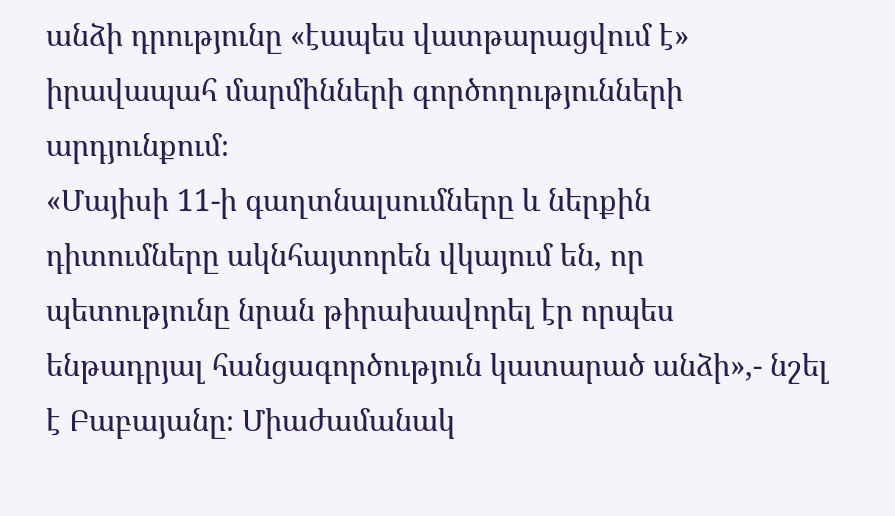անձի դրությունը «էապես վատթարացվում է» իրավապահ մարմինների գործողությունների արդյունքում։
«Մայիսի 11-ի գաղտնալսումները և ներքին դիտումները ակնհայտորեն վկայում են, որ պետությունը նրան թիրախավորել էր որպես ենթադրյալ հանցագործություն կատարած անձի»,- նշել է Բաբայանը։ Միաժամանակ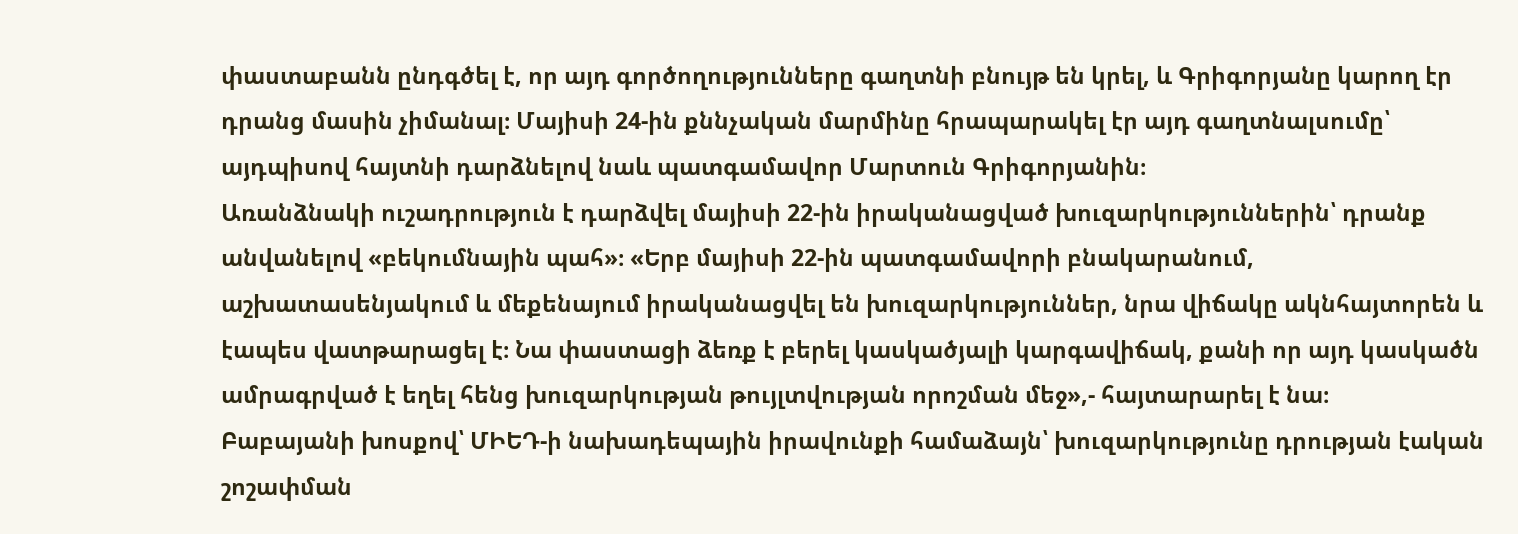փաստաբանն ընդգծել է, որ այդ գործողությունները գաղտնի բնույթ են կրել, և Գրիգորյանը կարող էր դրանց մասին չիմանալ։ Մայիսի 24-ին քննչական մարմինը հրապարակել էր այդ գաղտնալսումը՝ այդպիսով հայտնի դարձնելով նաև պատգամավոր Մարտուն Գրիգորյանին։
Առանձնակի ուշադրություն է դարձվել մայիսի 22-ին իրականացված խուզարկություններին՝ դրանք անվանելով «բեկումնային պահ»։ «Երբ մայիսի 22-ին պատգամավորի բնակարանում, աշխատասենյակում և մեքենայում իրականացվել են խուզարկություններ, նրա վիճակը ակնհայտորեն և էապես վատթարացել է։ Նա փաստացի ձեռք է բերել կասկածյալի կարգավիճակ, քանի որ այդ կասկածն ամրագրված է եղել հենց խուզարկության թույլտվության որոշման մեջ»,- հայտարարել է նա։
Բաբայանի խոսքով՝ ՄԻԵԴ-ի նախադեպային իրավունքի համաձայն՝ խուզարկությունը դրության էական շոշափման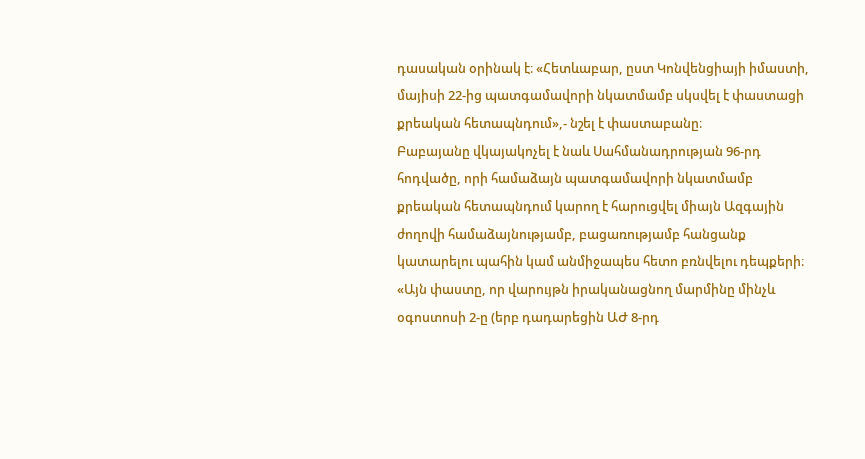դասական օրինակ է։ «Հետևաբար, ըստ Կոնվենցիայի իմաստի, մայիսի 22-ից պատգամավորի նկատմամբ սկսվել է փաստացի քրեական հետապնդում»,- նշել է փաստաբանը։
Բաբայանը վկայակոչել է նաև Սահմանադրության 96-րդ հոդվածը, որի համաձայն պատգամավորի նկատմամբ քրեական հետապնդում կարող է հարուցվել միայն Ազգային ժողովի համաձայնությամբ, բացառությամբ հանցանք կատարելու պահին կամ անմիջապես հետո բռնվելու դեպքերի։ «Այն փաստը, որ վարույթն իրականացնող մարմինը մինչև օգոստոսի 2-ը (երբ դադարեցին ԱԺ 8-րդ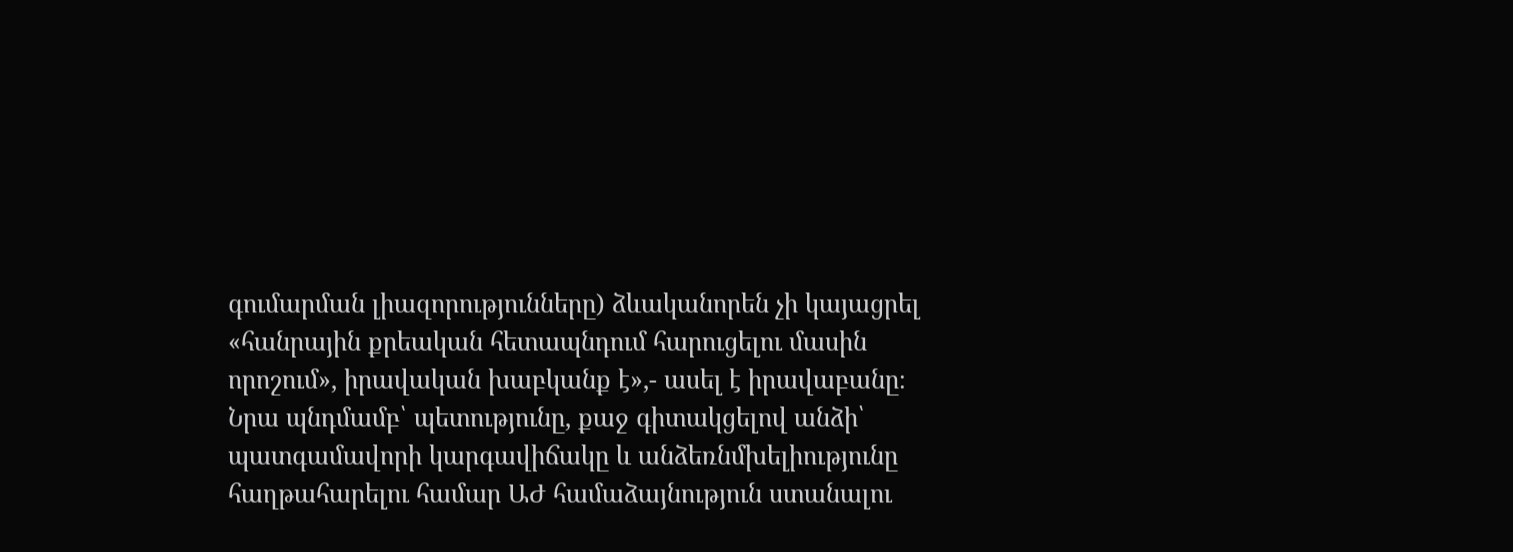գումարման լիազորությունները) ձևականորեն չի կայացրել «հանրային քրեական հետապնդում հարուցելու մասին որոշում», իրավական խաբկանք է»,- ասել է իրավաբանը։
Նրա պնդմամբ՝ պետությունը, քաջ գիտակցելով անձի՝ պատգամավորի կարգավիճակը և անձեռնմխելիությունը հաղթահարելու համար ԱԺ համաձայնություն ստանալու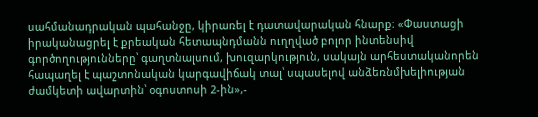սահմանադրական պահանջը, կիրառել է դատավարական հնարք։ «Փաստացի իրականացրել է քրեական հետապնդմանն ուղղված բոլոր ինտենսիվ գործողությունները՝ գաղտնալսում, խուզարկություն, սակայն արհեստականորեն հապաղել է պաշտոնական կարգավիճակ տալ՝ սպասելով անձեռնմխելիության ժամկետի ավարտին՝ օգոստոսի 2-ին»,-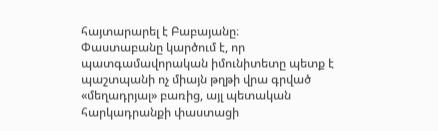հայտարարել է Բաբայանը։
Փաստաբանը կարծում է, որ պատգամավորական իմունիտետը պետք է պաշտպանի ոչ միայն թղթի վրա գրված «մեղադրյալ» բառից, այլ պետական հարկադրանքի փաստացի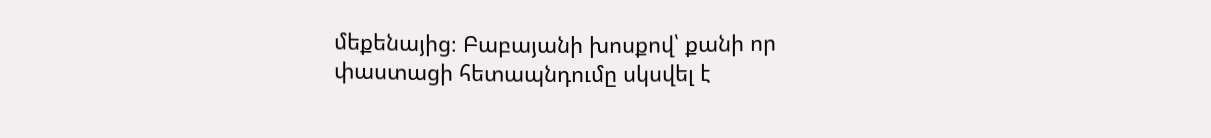մեքենայից։ Բաբայանի խոսքով՝ քանի որ փաստացի հետապնդումը սկսվել է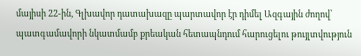մայիսի 22-ին, Գլխավոր դատախազը պարտավոր էր դիմել Ազգային ժողով՝ պատգամավորի նկատմամբ քրեական հետապնդում հարուցելու թույլտվություն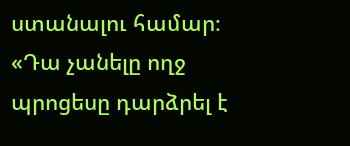ստանալու համար։
«Դա չանելը ողջ պրոցեսը դարձրել է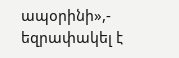ապօրինի»,- եզրափակել է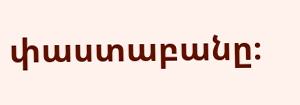փաստաբանը։